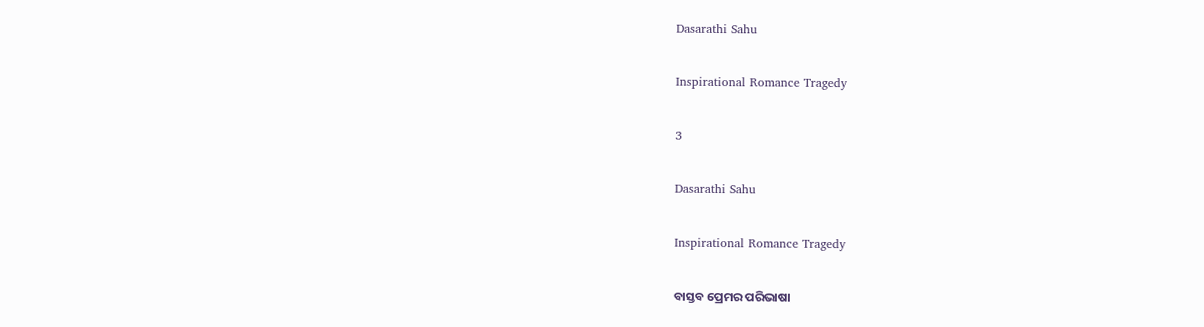Dasarathi Sahu

Inspirational Romance Tragedy

3

Dasarathi Sahu

Inspirational Romance Tragedy

ବାସ୍ତବ ପ୍ରେମର ପରିଭାଷା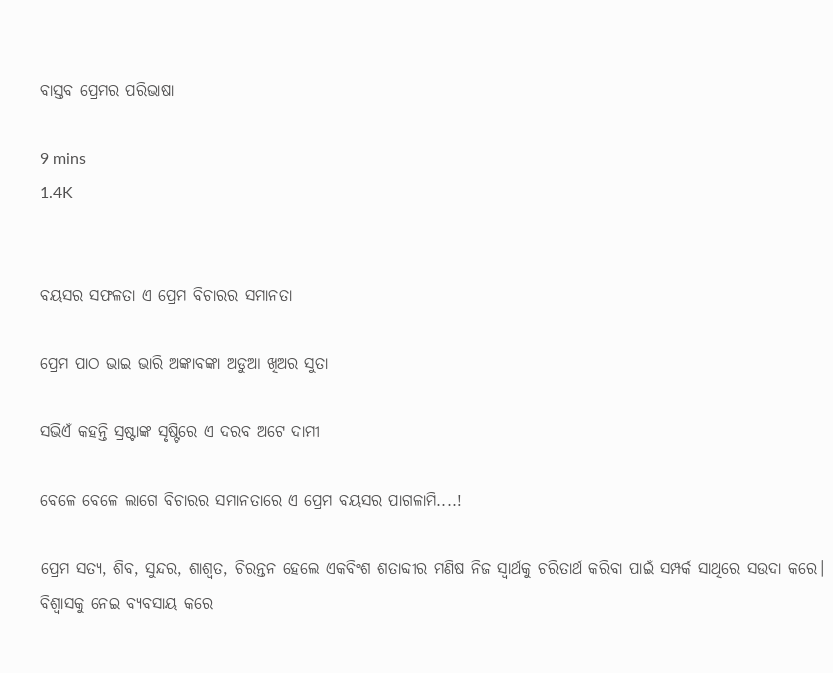ବାସ୍ତବ ପ୍ରେମର ପରିଭାଷା

9 mins
1.4K


ବୟସର ସଫଳତା ଏ ପ୍ରେମ ବିଚାରର ସମାନତା

ପ୍ରେମ ପାଠ ଭାଇ ଭାରି ଅଙ୍କାବଙ୍କା ଅଡୁଆ ଖିଅର ସୁତା

ସଭିଏଁ କହନ୍ତି ସ୍ରଷ୍ଟାଙ୍କ ସୃଷ୍ଟିରେ ଏ ଦରବ ଅଟେ ଦାମୀ

ବେଳେ ବେଳେ ଲାଗେ ବିଚାରର ସମାନତାରେ ଏ ପ୍ରେମ ବୟସର ପାଗଳାମି....!

ପ୍ରେମ ସତ୍ଯ, ଶିବ, ସୁନ୍ଦର, ଶାଶ୍ୱତ, ଚିରନ୍ତନ ହେଲେ ଏକବିଂଶ ଶତାବ୍ଦୀର ମଣିଷ ନିଜ ସ୍ୱାର୍ଥକୁ ଚରିତାର୍ଥ କରିବା ପାଇଁ ସମ୍ପର୍କ ସାଥିରେ ସଉଦା କରେ।  ବିଶ୍ୱାସକୁ ନେଇ ବ୍ୟବସାୟ କରେ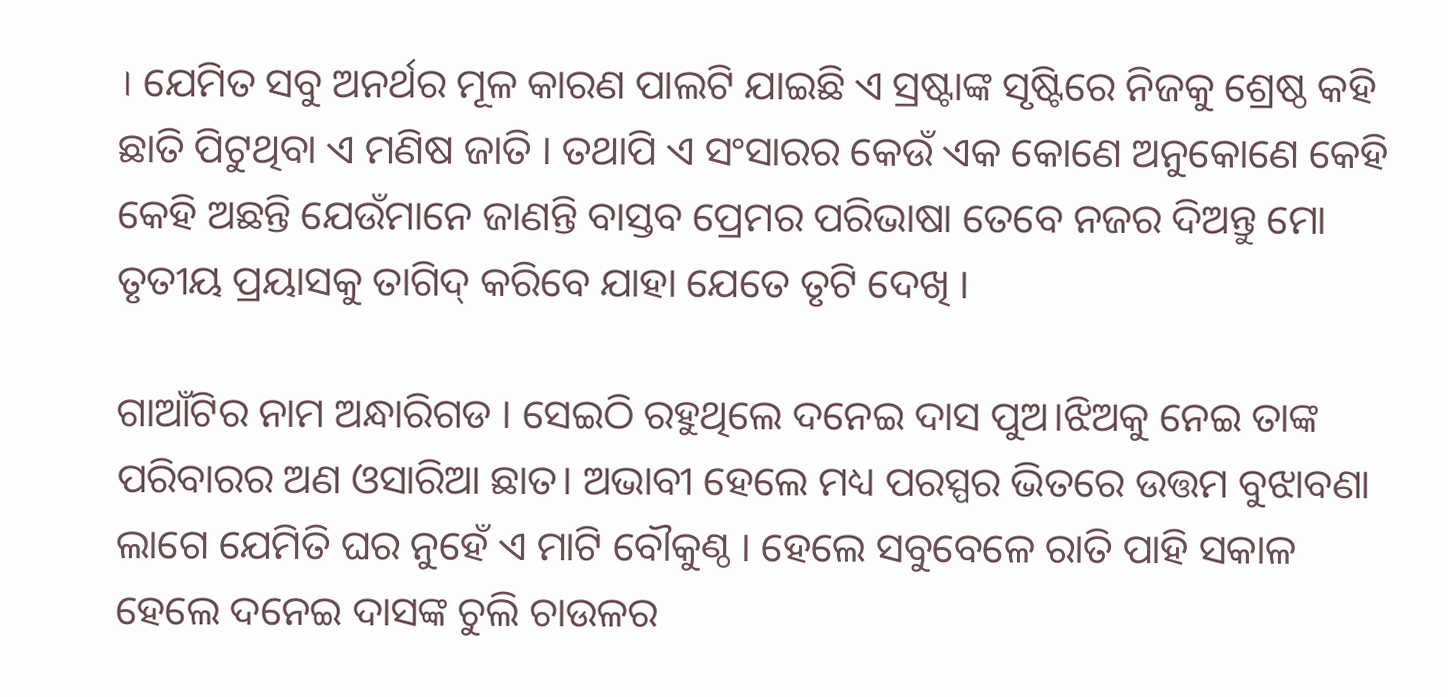। ଯେମିତ ସବୁ ଅନର୍ଥର ମୂଳ କାରଣ ପାଲଟି ଯାଇଛି ଏ ସ୍ରଷ୍ଟାଙ୍କ ସୃଷ୍ଟିରେ ନିଜକୁ ଶ୍ରେଷ୍ଠ କହି ଛାତି ପିଟୁଥିବା ଏ ମଣିଷ ଜାତି । ତଥାପି ଏ ସଂସାରର କେଉଁ ଏକ କୋଣେ ଅନୁକୋଣେ କେହି କେହି ଅଛନ୍ତି ଯେଉଁମାନେ ଜାଣନ୍ତି ବାସ୍ତବ ପ୍ରେମର ପରିଭାଷା ତେବେ ନଜର ଦିଅନ୍ତୁ ମୋ ତୃତୀୟ ପ୍ରୟାସକୁ ତାଗିଦ୍ କରିବେ ଯାହା ଯେତେ ତୃଟି ଦେଖି ।

ଗାଆଁଟିର ନାମ ଅନ୍ଧାରିଗଡ । ସେଇଠି ରହୁଥିଲେ ଦନେଇ ଦାସ ପୁଅ।ଝିଅକୁ ନେଇ ତାଙ୍କ ପରିବାରର ଅଣ ଓସାରିଆ ଛାତ। ଅଭାବୀ ହେଲେ ମଧ୍ୟ ପରସ୍ପର ଭିତରେ ଉତ୍ତମ ବୁଝାବଣା ଲାଗେ ଯେମିତି ଘର ନୁହେଁ ଏ ମାଟି ବୌକୁଣ୍ଠ । ହେଲେ ସବୁବେଳେ ରାତି ପାହି ସକାଳ ହେଲେ ଦନେଇ ଦାସଙ୍କ ଚୁଲି ଚାଉଳର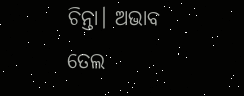ଚିନ୍ତା। ଅଭାବ ତେଲ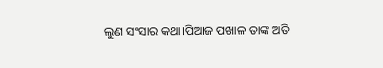ଲୁଣ ସଂସାର କଥା।ପିଆଜ ପଖାଳ ତାଙ୍କ ଅତି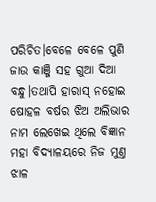ପରିଚିତ।ବେଳେ ବେଳେ ପୁଣି ଜାଉ କାଞ୍ଜି ସହ ଗୁଆ ଦିଆ ବନ୍ଧୁ।ତଥାପି ହାରାସ୍ ନହୋଇ ଷୋହଳ ବର୍ଷର ଝିଅ ଅଲିଭାର ନାମ ଲେଖେଇ ଥିଲେ ବିଜ୍ଞାନ ମହା ବିଦ୍ୟାଳୟରେ ନିଜ ମୁଣ୍ତ ଝାଳ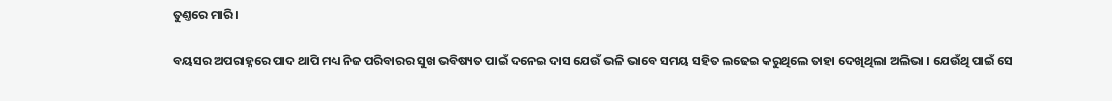ତୁଣ୍ତରେ ମାରି ।

ବୟସର ଅପରାହ୍ନରେ ପାଦ ଥାପି ମଧ୍ୟ ନିଜ ପରିବାରର ସୁଖ ଭବିଷ୍ୟତ ପାଇଁ ଦନେଇ ଦାସ ଯେଉଁ ଭଳି ଭାବେ ସମୟ ସହିତ ଲଢେଇ କରୁଥିଲେ ତାହା ଦେଖିଥିଲା ଅଲିଭା । ଯେଉଁଥି ପାଇଁ ସେ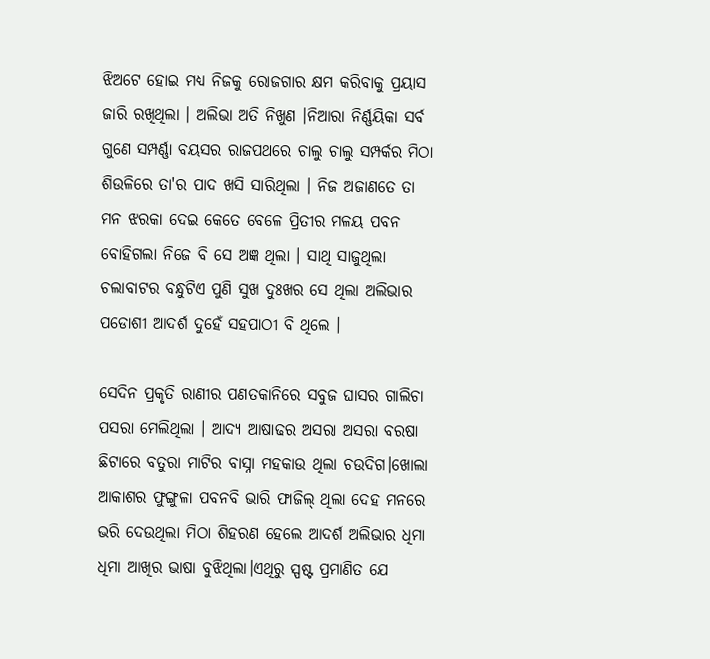ଝିଅଟେ ହୋଇ ମଧ୍ୟ ନିଜକୁ ରୋଜଗାର କ୍ଷମ କରିବାକୁ ପ୍ରୟାସ ଜାରି ରଖିଥିଲା । ଅଲିଭା ଅତି ନିଖୁଣ ।ନିଆରା ନିର୍ଣ୍ଣୟିକା ସର୍ବ ଗୁଣେ ସମ୍ପର୍ଣ୍ଣା ବୟସର ରାଜପଥରେ ଚାଲୁ ଚାଲୁ ସମ୍ପର୍କର ମିଠା ଶିଉଳିରେ ତା'ର ପାଦ ଖସି ସାରିଥିଲା । ନିଜ ଅଜାଣତେ ତା ମନ ଝରକା ଦେଇ କେତେ ବେଳେ ପ୍ରିତୀର ମଳୟ ପବନ ବୋହିଗଲା ନିଜେ ବି ସେ ଅଜ୍ଞ ଥିଲା । ସାଥି ସାଜୁଥିଲା ଚଲାବାଟର ବନ୍ଧୁଟିଏ ପୁଣି ସୁଖ ଦୁଃଖର ସେ ଥିଲା ଅଲିଭାର ପଡୋଶୀ ଆଦର୍ଶ ଦୁହେଁ ସହପାଠୀ ବି ଥିଲେ ।

ସେଦିନ ପ୍ରକୃତି ରାଣୀର ପଣତକାନିରେ ସବୁଜ ଘାସର ଗାଲିଚା ପସରା ମେଲିଥିଲା । ଆଦ୍ୟ ଆଷାଢର ଅସରା ଅସରା ବରଷା ଛିଟାରେ ବତୁରା ମାଟିର ବାସ୍ନା ମହକାଉ ଥିଲା ଚଉଦିଗ।ଖୋଲା ଆକାଶର ଫୁଙ୍ଗୁଳା ପବନବି ଭାରି ଫାଜିଲ୍ ଥିଲା ଦେହ ମନରେ ଭରି ଦେଉଥିଲା ମିଠା ଶିହରଣ ହେଲେ ଆଦର୍ଶ ଅଲିଭାର ଧିମା ଧିମା ଆଖିର ଭାଷା ବୁଝିଥିଲା।ଏଥିରୁ ସ୍ପଷ୍ଟ ପ୍ରମାଣିତ ଯେ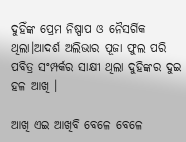ଦୁହିଁଙ୍କ ପ୍ରେମ ନିଷ୍ପାପ ଓ ନୈସର୍ଗିକ ଥିଲା।ଆଦର୍ଶ ଅଲିଭାର ପୂଜା ଫୁଲ ପରି ପବିତ୍ର ସଂମ୍ପର୍କର ସାକ୍ଷୀ ଥିଲା ଦୁହିଙ୍କର ଦୁଇ ହଳ ଆଖି ।

ଆଖି ଏଇ ଆଖିବି ବେଳେ ବେଳେ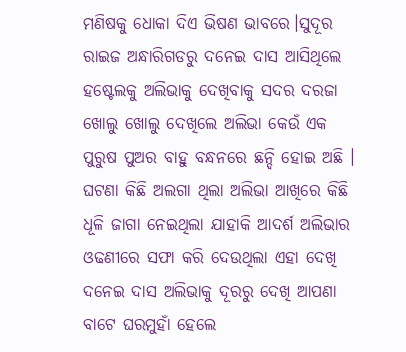ମଣିଷକୁ ଧୋକା ଦିଏ ଭିଷଣ ଭାବରେ।ସୁଦୂର ରାଇଜ ଅନ୍ଧାରିଗଡରୁ ଦନେଇ ଦାସ ଆସିଥିଲେ ହଷ୍ଟେଲକୁ ଅଲିଭାକୁ ଦେଖିବାକୁ ସଦର ଦରଜା ଖୋଲୁ ଖୋଲୁ ଦେଖିଲେ ଅଲିଭା କେଉଁ ଏକ ପୁରୁଷ ପୁଅର ବାହୁ ବନ୍ଧନରେ ଛନ୍ଦି ହୋଇ ଅଛି । ଘଟଣା କିଛି ଅଲଗା ଥିଲା ଅଲିଭା ଆଖିରେ କିଛି ଧୂଳି ଜାଗା ନେଇଥିଲା ଯାହାକି ଆଦର୍ଶ ଅଲିଭାର ଓଢଣୀରେ ସଫା କରି ଦେଉଥିଲା ଏହା ଦେଖି ଦନେଇ ଦାସ ଅଲିଭାକୁ ଦୂରରୁ ଦେଖି ଆପଣା ବାଟେ ଘରମୁହାଁ ହେଲେ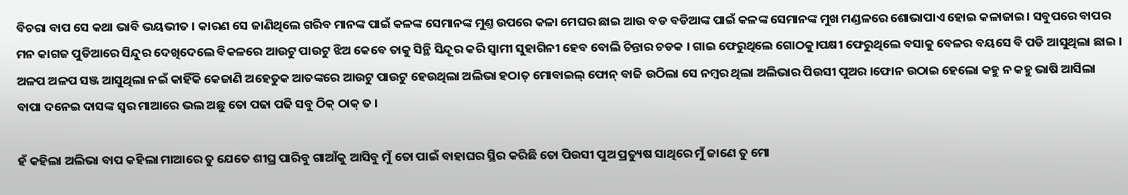ବିଚରା ବାପ ସେ କଥା ଭାବି ଭୟଭୀତ । କାରଣ ସେ ଜାଣିଥିଲେ ଗରିବ ମାନଙ୍କ ପାଇଁ କଳଙ୍କ ସେମାନଙ୍କ ମୁଣ୍ତ ଉପରେ କଳା ମେଘର ଛାଇ ଆଉ ବଡ ବଡିଆଙ୍କ ପାଇଁ କଳଙ୍କ ସେମାନଙ୍କ ମୁଖ ମଣ୍ଡଳରେ ଶୋଭାପାଏ ହୋଇ କଳାଜାଇ। ସବୁପରେ ବାପର ମନ କାଗଜ ପୁଡିଆରେ ସିନ୍ଦୁର ଦେଖିଦେଲେ ବିକଳରେ ଆଉଟୁ ପାଉଟୁ ଝିଅ କେବେ ତାକୁ ସିନ୍ଥି ସିନ୍ଦୂର କରି ସ୍ୱାମୀ ସୁହାଗିନୀ ହେବ ବୋଲି ଚିନ୍ତାର ଚଡକ । ଗାଇ ଫେରୁଥିଲେ ଗୋଠକୁ।ପକ୍ଷୀ ଫେରୁଥିଲେ ବସାକୁ ବେଳର ବୟସେ ବି ପଡି ଆସୁଥିଲା ଛାଇ । ଅଳପ ଅଳପ ସଞ୍ଜ ଆସୁଥିଲା ନଇଁ କାହିଁକି କେଜାଣି ଅହେତୁକ ଆତଙ୍କରେ ଆଉଟୁ ପାଉଟୁ ହେଉଥିଲା ଅଲିଭା ହଠାତ୍ ମୋବାଇଲ୍ ଫୋନ୍ ବାଜି ଉଠିଲା ସେ ନମ୍ବର ଥିଲା ଅଲିଭାର ପିଉସୀ ପୁଅର ।ଫୋନ ଉଠାଇ ହେଲୋ କହୁ ନ କହୁ ଭାଷି ଆସିଲା ବାପା ଦନେଇ ଦାସଙ୍କ ସ୍ୱର ମାଆରେ ଭଲ ଅଛୁ ତୋ ପଢା ପଢି ସବୁ ଠିକ୍ ଠାକ୍ ତ ।

ହଁ କହିଲା ଅଲିଭା ବାପ କହିଲା ମାଆରେ ତୁ ଯେତେ ଶୀଘ୍ର ପାରିବୁ ଗାଆଁକୁ ଆସିବୁ ମୁଁ ତୋ ପାଇଁ ବାହାଘର ସ୍ଥିର କରିଛି ତୋ ପିଉସୀ ପୁଅ ପ୍ରତ୍ୟୁଷ ସାଥିରେ ମୁଁ ଜାଣେ ତୁ ମୋ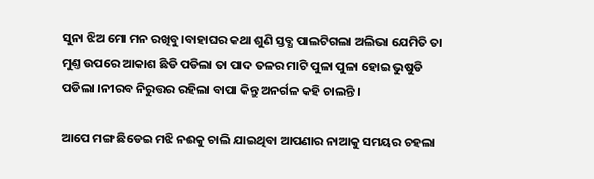ସୁନା ଝିଅ ମୋ ମନ ରଖିବୁ।ବାହାଘର କଥା ଶୁଣି ସ୍ତବ୍ଧ ପାଲଟିଗଲା ଅଲିଭା ଯେମିତି ତା ମୁଣ୍ତ ଉପରେ ଆକାଶ ଛିଡି ପଡିଲା ତା ପାଦ ତଳର ମାଟି ପୁଳା ପୁଳା ହୋଇ ଭୁଷୁଡି ପଡିଲା ।ନୀରବ ନିରୁତ୍ତର ରହିଲା ବାପା କିନ୍ତୁ ଅନର୍ଗଳ କହି ଚାଲନ୍ତି ।

ଆପେ ମଙ୍ଗ ଛିଡେଇ ମଝି ନଈକୁ ଚାଲି ଯାଇଥିବା ଆପଣାର ନାଆକୁ ସମୟର ଚହଲା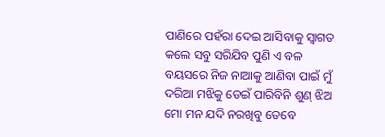ପାଣିରେ ପହଁରା ଦେଇ ଆସିବାକୁ ସ୍ୱାଗତ କଲେ ସବୁ ସରିଯିବ ପୁଣି ଏ ବଳ ବୟସରେ ନିଜ ନାଆକୁ ଆଣିବା ପାଇଁ ମୁଁ ଦରିଆ ମଝିକୁ ଡେଇଁ ପାରିବିନି ଶୁଣ୍ ଝିଅ ମୋ ମନ ଯଦି ନରଖିବୁ ତେବେ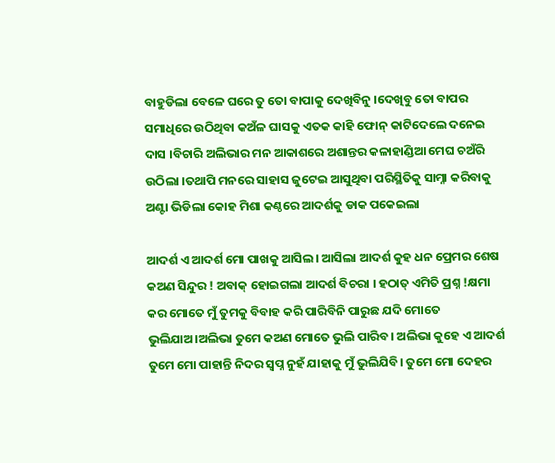ବାହୁଡିଲା ବେଳେ ଘରେ ତୁ ତୋ ବାପାକୁ ଦେଖିବିନୁ ।ଦେଖିବୁ ତୋ ବାପର ସମାଧିରେ ଉଠିଥିବା କଅଁଳ ଘାସକୁ ଏତକ କାହି ଫୋନ୍ କାଟିଦେଲେ ଦନେଇ ଦାସ ।ବିଚାରି ଅଲିଭାର ମନ ଆକାଶରେ ଅଶାନ୍ତର କଳାହାଣ୍ଡିଆ ମେଘ ଚଅଁରି ଉଠିଲା ।ତଥାପି ମନରେ ସାହାସ ଜୁଟେଇ ଆସୁଥିବା ପରିସ୍ଥିତିକୁ ସାମ୍ନା କରିବାକୁ ଅଣ୍ଟା ଭିଡିଲା କୋହ ମିଶା କଣ୍ଠରେ ଆଦର୍ଶକୁ ଡାକ ପକେଇଲା

ଆଦର୍ଶ ଏ ଆଦର୍ଶ ମୋ ପାଖକୁ ଆସିଲ। ଆସିଲା ଆଦର୍ଶ କୁହ ଧନ ପ୍ରେମର ଶେଷ କଅଣ ସିନ୍ଦୁର ! ଅବାକ୍ ହୋଇଗଲା ଆଦର୍ଶ ବିଚରା । ହଠାତ୍ ଏମିତି ପ୍ରଶ୍ନ !କ୍ଷମା କର ମୋତେ ମୁଁ ତୁମକୁ ବିବାହ କରି ପାରିବିନି ପାରୁଛ ଯଦି ମୋତେ ଭୁଲିଯାଅ।ଅଲିଭା ତୁମେ କଅଣ ମୋତେ ଭୁଲି ପାରିବ। ଅଲିଭା କୁହେ ଏ ଆଦର୍ଶ ତୁମେ ମୋ ପାହାନ୍ତି ନିଦର ସ୍ୱପ୍ନ ନୁହଁ ଯାହାକୁ ମୁଁ ଭୁଲିଯିବି। ତୁମେ ମୋ ଦେହର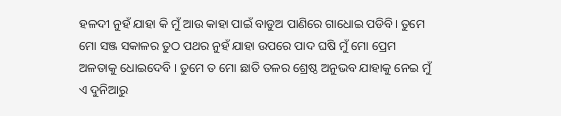ହଳଦୀ ନୁହଁ ଯାହା କି ମୁଁ ଆଉ କାହା ପାଇଁ ବାଡୁଅ ପାଣିରେ ଗାଧୋଇ ପଡିବି। ତୁମେ ମୋ ସଞ୍ଜ ସକାଳର ତୁଠ ପଥର ନୁହଁ ଯାହା ଉପରେ ପାଦ ଘଷି ମୁଁ ମୋ ପ୍ରେମ ଅଳତାକୁ ଧୋଇଦେବି । ତୁମେ ତ ମୋ ଛାତି ତଳର ଶ୍ରେଷ୍ଠ ଅନୁଭବ ଯାହାକୁ ନେଇ ମୁଁ ଏ ଦୁନିଆରୁ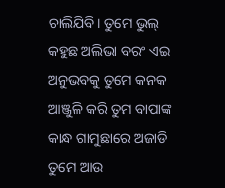ଚାଲିଯିବି। ତୁମେ ଭୁଲ୍ କହୁଛ ଅଲିଭା ବରଂ ଏଇ ଅନୁଭବକୁ ତୁମେ କନକ ଆଞ୍ଜୁଳି କରି ତୁମ ବାପାଙ୍କ କାନ୍ଧ ଗାମୁଛାରେ ଅଜାଡି ତୁମେ ଆଉ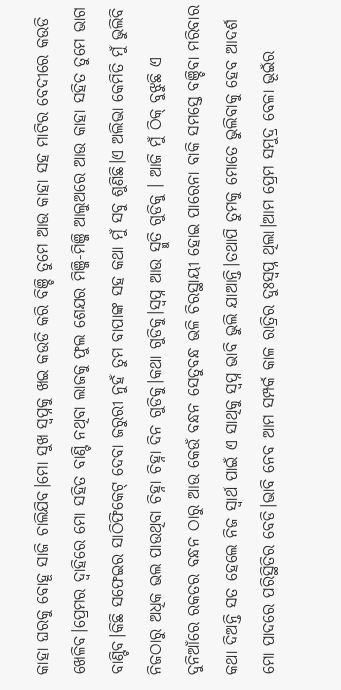କାହା ଘରକୁ ବୋହୂ ସାଜି ଚାଲିଯିବ।ମୋ ସୁଖ ସ୍ଵପ୍ନକୁ ଖଇ କଉଡି କରି ବିଞ୍ଚି ତୁମେ ଆଉ କାହା ସହ ମାଟିର ବେଦୀରେ କଉଡି ଖେଳିବ।ପ୍ରେମର ଦ୍ୱାହିରେ ମୋ ସହିତ ବାଣ୍ଟି ନଥିବା ଲାଜକୁ ଫୁଲ ଶେଯର ମିଞ୍ଜି-ମିଞ୍ଜି ଆଲୁଅରେ ଆଉ କାହା ସହିତ ତୁମେ ଭାଗ ବାଣ୍ଟିବ।କିଛି ସଫେଇର ସାଠିଫିକେଟ୍ ଦେବା ଜରୁରୀ ନୁହଁ ତୁମ ବାପାଙ୍କ ସହ କଥା ମୁଁ ସବୁ ଶୁଣିଛି।ଏ ଅଲିଭା କେମିତି ମୁଁ ଭୁଲିବି ନିଜଠାରୁ ଅଧିକ ଭଲ ପାଉଥିବା ଚିହ୍ନା ଚିହ୍ନା ଦିନ ଗୁଡିକୁ।କଥା ଗୁଡିକୁ।ସ୍ୱପ୍ନ ଆଉ ସ୍ମୁତି ଗୁଡିକୁ । ଆଜି ମୁଁ ଠିକ୍ ବୁଝୁଛି ଏ ଦୁନିଆଁରେ ରକତର ବନ୍ଧନ ଠାରୁ ଆଉ କେଉଁ ବନ୍ଧନ ସେତୁବନ୍ଧ ଭଳି ଚିରସ୍ଥାୟୀ ହୋଇ ପାରେନା ବାକି ସମସ୍ତେ ବଞ୍ଚିବା ମରିବାର କଥା ଦିଅନ୍ତି ସତ ହେଲେ ନିଜ ସ୍ୱାର୍ଥ ପାଇଁ ଏ ସାଥିକୁ ସ୍ୱପ୍ନ ଭାବି ଭୁଲି ଯାଆନ୍ତି।ତଥାପି ତୁମକୁ ମୋତେ ଭୁଲିବାକୁ ହେବ ଆଦର୍ଶ ମୋ ପାଦରେ ପରିସ୍ଥିତିର ବେଡି।ଭାବି ନେବ ଆମ ସମ୍ପର୍କ କାଳ ରାତ୍ରିର ଦୁଃସ୍ୱପ୍ନ ଥିଲା।ଆମ ପ୍ରେମ ସମୁଦ୍ର ବେଳା ଭୂଇଁର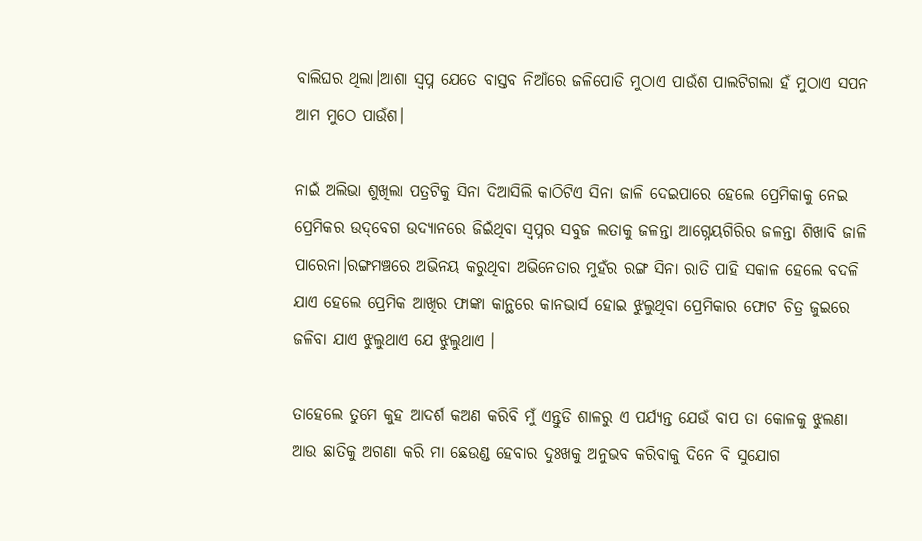ବାଲିଘର ଥିଲା।ଆଶା ସ୍ୱପ୍ନ ଯେତେ ବାସ୍ତବ ନିଆଁରେ ଜଳିପୋଡି ମୁଠାଏ ପାଉଁଶ ପାଲଟିଗଲା ହଁ ମୁଠାଏ ସପନ ଆମ ମୁଠେ ପାଉଁଶ।

ନାଇଁ ଅଲିଭା ଶୁଖିଲା ପତ୍ରଟିକୁ ସିନା ଦିଆସିଲି କାଠିଟିଏ ସିନା ଜାଳି ଦେଇପାରେ ହେଲେ ପ୍ରେମିକାକୁ ନେଇ ପ୍ରେମିକର ଉଦ୍‌ବେଗ ଉଦ୍ୟାନରେ ଜିଇଁଥିବା ସ୍ୱପ୍ନର ସବୁଜ ଲତାକୁ ଜଳନ୍ତା ଆଗ୍ନେୟଗିରିର ଜଳନ୍ତା ଶିଖାବି ଜାଳି ପାରେନା।ରଙ୍ଗମଞ୍ଚରେ ଅଭିନୟ କରୁଥିବା ଅଭିନେତାର ମୁହଁର ରଙ୍ଗ ସିନା ରାତି ପାହି ସକାଳ ହେଲେ ବଦଳି ଯାଏ ହେଲେ ପ୍ରେମିକ ଆଖିର ଫାଙ୍କା କାନ୍ଥରେ କାନଭାର୍ସ ହୋଇ ଝୁଲୁଥିବା ପ୍ରେମିକାର ଫୋଟ ଚିତ୍ର ଜୁଇରେ ଜଳିବା ଯାଏ ଝୁଲୁଥାଏ ଯେ ଝୁଲୁଥାଏ ।

ତାହେଲେ ତୁମେ କୁହ ଆଦର୍ଶ କଅଣ କରିବି ମୁଁ ଏନ୍ତୁଡି ଶାଳରୁ ଏ ପର୍ଯ୍ୟନ୍ତ ଯେଉଁ ବାପ ତା କୋଳକୁ ଝୁଲଣା ଆଉ ଛାତିକୁ ଅଗଣା କରି ମା ଛେଉଣ୍ଡ ହେବାର ଦୁଃଖକୁ ଅନୁଭବ କରିବାକୁ ଦିନେ ବି ସୁଯୋଗ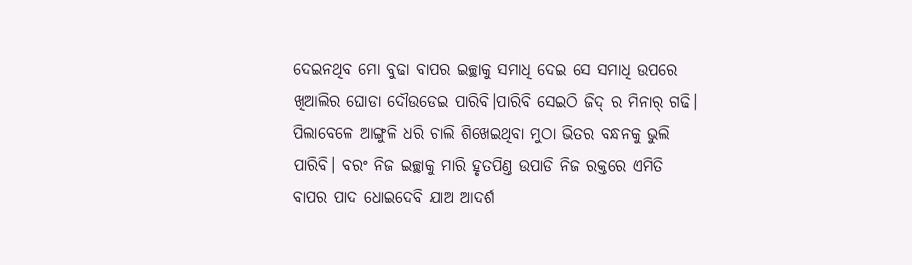ଦେଇନଥିବ ମୋ ବୁଢା ବାପର ଇଚ୍ଛାକୁ ସମାଧି ଦେଇ ସେ ସମାଧି ଉପରେ ଖିଆଲିର ଘୋଡା ଦୌଉଡେଇ ପାରିବି।ପାରିବି ସେଇଠି ଜିଦ୍ ର ମିନାର୍ ଗଢି। ପିଲାବେଳେ ଆଙ୍ଗୁଳି ଧରି ଚାଲି ଶିଖେଇଥିବା ମୁଠା ଭିତର ବନ୍ଧନକୁ ଭୁଲି ପାରିବି। ବରଂ ନିଜ ଇଚ୍ଛାକୁ ମାରି ହୃତପିଣ୍ତ ଉପାଡି ନିଜ ରକ୍ତରେ ଏମିତି ବାପର ପାଦ ଧୋଇଦେବି ଯାଅ ଆଦର୍ଶ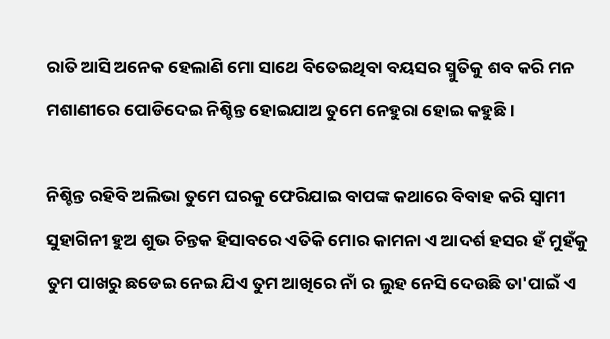ରାତି ଆସି ଅନେକ ହେଲାଣି ମୋ ସାଥେ ବିତେଇଥିବା ବୟସର ସ୍ମୁତିକୁ ଶବ କରି ମନ ମଶାଣୀରେ ପୋଡିଦେଇ ନିଶ୍ଚିନ୍ତ ହୋଇଯାଅ ତୁମେ ନେହୁରା ହୋଇ କହୁଛି।

ନିଶ୍ଚିନ୍ତ ରହିବି ଅଲିଭା ତୁମେ ଘରକୁ ଫେରିଯାଇ ବାପଙ୍କ କଥାରେ ବିବାହ କରି ସ୍ୱାମୀ ସୁହାଗିନୀ ହୁଅ ଶୁଭ ଚିନ୍ତକ ହିସାବରେ ଏତିକି ମୋର କାମନା ଏ ଆଦର୍ଶ ହସର ହଁ ମୁହଁକୁ ତୁମ ପାଖରୁ ଛଡେଇ ନେଇ ଯିଏ ତୁମ ଆଖିରେ ନାଁ ର ଲୁହ ନେସି ଦେଉଛି ତା'ପାଇଁ ଏ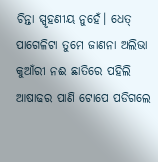ଚିନ୍ତା ସ୍ପୃହଣୀୟ ନୁହେଁ। ଧେତ୍ ପାଗେଳିଟା ତୁମେ ଜାଣନା ଅଲିଭା କୁଆଁରୀ ନଈ ଛାତିରେ ପହିଲି ଆଷାଢର ପାଣି ଟୋପେ ପଡିଗଲେ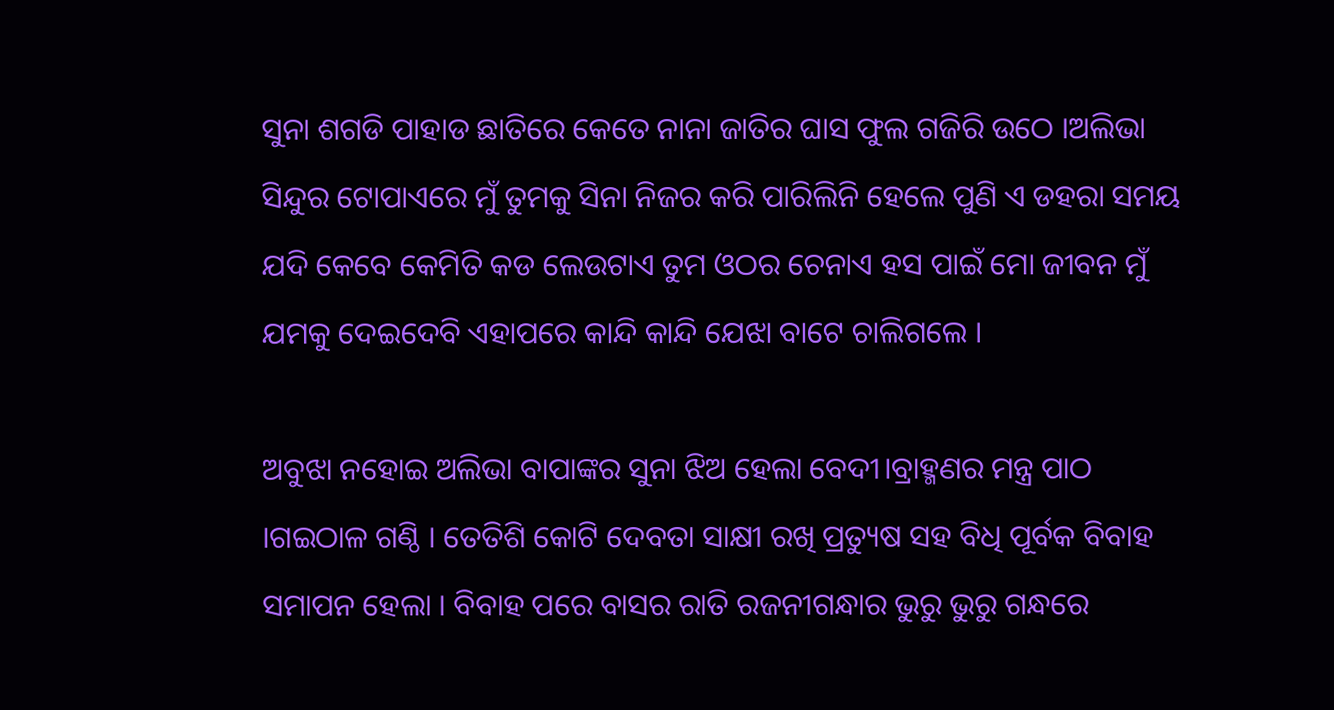ସୁନା ଶଗଡି ପାହାଡ ଛାତିରେ କେତେ ନାନା ଜାତିର ଘାସ ଫୁଲ ଗଜିରି ଉଠେ ।ଅଲିଭା ସିନ୍ଦୁର ଟୋପାଏରେ ମୁଁ ତୁମକୁ ସିନା ନିଜର କରି ପାରିଲିନି ହେଲେ ପୁଣି ଏ ଡହରା ସମୟ ଯଦି କେବେ କେମିତି କଡ ଲେଉଟାଏ ତୁମ ଓଠର ଚେନାଏ ହସ ପାଇଁ ମୋ ଜୀବନ ମୁଁ ଯମକୁ ଦେଇଦେବି ଏହାପରେ କାନ୍ଦି କାନ୍ଦି ଯେଝା ବାଟେ ଚାଲିଗଲେ ।

ଅବୁଝା ନହୋଇ ଅଲିଭା ବାପାଙ୍କର ସୁନା ଝିଅ ହେଲା ବେଦୀ।ବ୍ରାହ୍ମଣର ମନ୍ତ୍ର ପାଠ ।ଗଇଠାଳ ଗଣ୍ଠି । ତେତିଶି କୋଟି ଦେବତା ସାକ୍ଷୀ ରଖି ପ୍ରତ୍ୟୁଷ ସହ ବିଧି ପୂର୍ବକ ବିବାହ ସମାପନ ହେଲା । ବିବାହ ପରେ ବାସର ରାତି ରଜନୀଗନ୍ଧାର ଭୁରୁ ଭୁରୁ ଗନ୍ଧରେ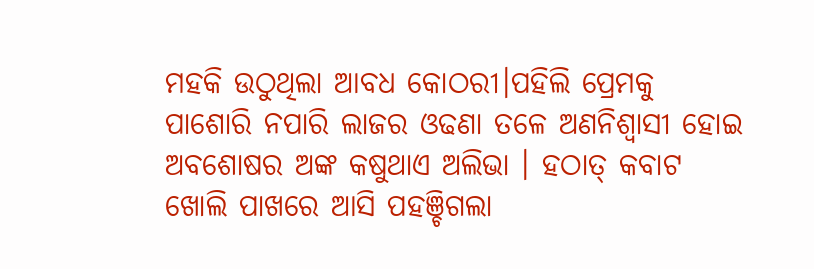ମହକି ଉଠୁଥିଲା ଆବଧ କୋଠରୀ।ପହିଲି ପ୍ରେମକୁ ପାଶୋରି ନପାରି ଲାଜର ଓଢଣା ତଳେ ଅଣନିଶ୍ଵାସୀ ହୋଇ ଅବଶୋଷର ଅଙ୍କ କଷୁଥାଏ ଅଲିଭା । ହଠାତ୍ କବାଟ ଖୋଲି ପାଖରେ ଆସି ପହଞ୍ଚିଗଲା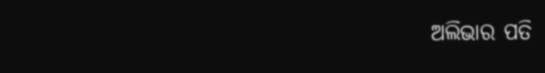ଅଲିଭାର ପତି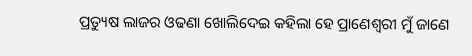ପ୍ରତ୍ୟୁଷ ଲାଜର ଓଢଣା ଖୋଲିଦେଇ କହିଲା ହେ ପ୍ରାଣେଶ୍ୱରୀ ମୁଁ ଜାଣେ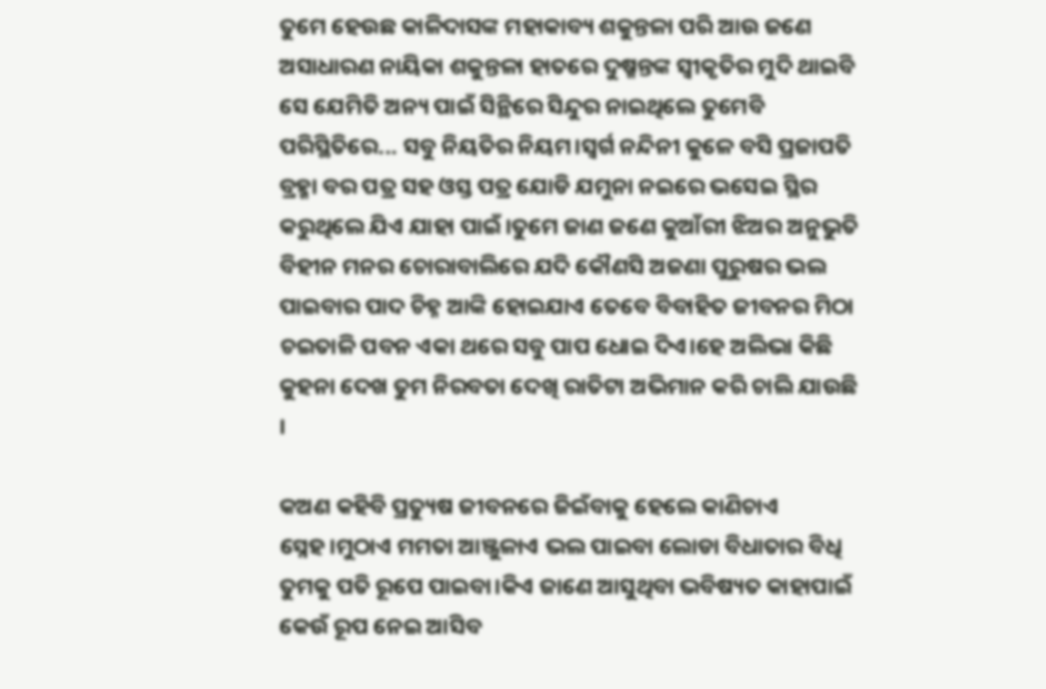ତୁମେ ହେଉଛ କାଳିଦାସଙ୍କ ମହାକାବ୍ୟ ଶକୁନ୍ତଳା ପରି ଆଉ ଜଣେ ଅସାଧାରଣ ନାୟିକା ଶକୁନ୍ତଳା ହାତରେ ଦୁଷ୍ମନ୍ତଙ୍କ ସ୍ଵୀକୃତିର ମୁଦି ଥାଇବି ସେ ଯେମିତି ଅନ୍ୟ ପାଇଁ ସିନ୍ଥିରେ ସିନ୍ଦୁର ନାଇଥିଲେ ତୁମେବି ପରିସ୍ଥିତିରେ... ସବୁ ନିୟତିର ନିୟମ।ସ୍ୱର୍ଗ ନନ୍ଦିନୀ କୁଳେ ବସି ପ୍ରଜାପତି ବ୍ରହ୍ମା ବର ପତ୍ର ସହ ଓସ୍ତ ପତ୍ର ଯୋଡି ଯମୁନା ନଇରେ ଭସେଇ ସ୍ଥିର କରୁଥିଲେ ଯିଏ ଯାହା ପାଇଁ।ତୁମେ ଜାଣ ଜଣେ କୁଆଁରୀ ଝିଅର ଅନୁଭୁତି ବିହୀନ ମନର ଚୋରାବାଲିରେ ଯଦି କୌଣସି ଅଜଣା ପୁରୁଷର ଭଲ ପାଇବାର ପାଦ ଚିହ୍ନ ଆଙ୍କି ହୋଇଯାଏ ତେବେ ବିବାହିତ ଜୀବନର ମିଠା ଚଇତାଳି ପବନ ଏକା ଥରେ ସବୁ ପାପ ଧୋଇ ଦିଏ।ହେ ଅଲିଭା କିଛି କୁହନା ଦେଖ ତୁମ ନିରବତା ଦେଖି ରାତିଟା ଅଭିମାନ କରି ଚାଲି ଯାଉଛି ।

କଅଣ କହିବି ପ୍ରତ୍ୟୁଷ ଜୀବନରେ ଜିଇଁବାକୁ ହେଲେ କାଣିଚାଏ ସ୍ନେହ।ମୁଠାଏ ମମତା ଆଞ୍ଜୁଳାଏ ଭଲ ପାଇବା ଲୋଡା ବିଧାତାର ବିଧି ତୁମକୁ ପତି ରୂପେ ପାଇବା।କିଏ ଜାଣେ ଆସୁଥିବା ଭବିଷ୍ୟତ କାହାପାଇଁ କେଉଁ ରୂପ ନେଇ ଆସିବ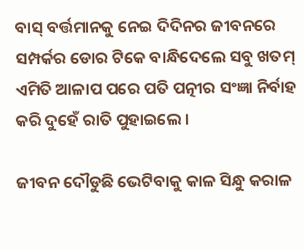ବାସ୍ ବର୍ତ୍ତମାନକୁ ନେଇ ଦିଦିନର ଜୀବନରେ ସମ୍ପର୍କର ଡୋର ଟିକେ ବାନ୍ଧିଦେଲେ ସବୁ ଖତମ୍ ଏମିତି ଆଳାପ ପରେ ପତି ପତ୍ନୀର ସଂଜ୍ଞା ନିର୍ବାହ କରି ଦୁହେଁ ରାତି ପୁହାଇଲେ ।

ଜୀବନ ଦୌଡୁଛି ଭେଟିବାକୁ କାଳ ସିନ୍ଧୁ କରାଳ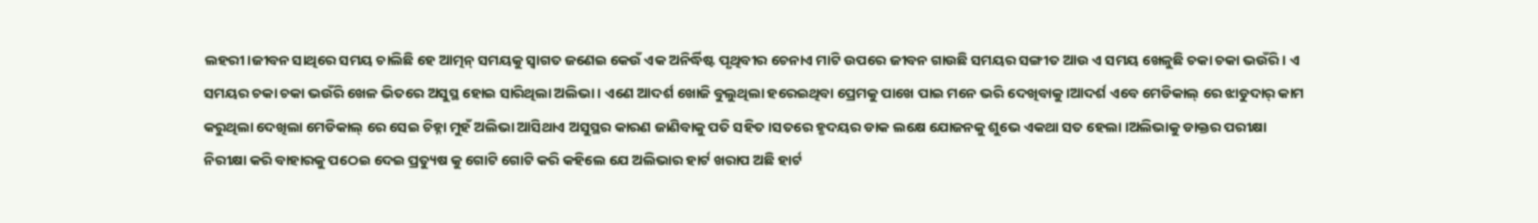ଲହରୀ।ଜୀବନ ସାଥିରେ ସମୟ ଚାଲିଛି ହେ ଆତ୍ମନ୍ ସମୟକୁ ସ୍ୱାଗତ ଜଣେଇ କେଉଁ ଏକ ଅନିର୍ଦ୍ଧିଷ୍ଟ ପୃଥିବୀର ଚେନାଏ ମାଟି ଉପରେ ଜୀବନ ଗାଉଛି ସମୟର ସଙ୍ଗୀତ ଆଉ ଏ ସମୟ ଖେଳୁଛି ଚକା ଚକା ଭଉଁରି । ଏ ସମୟର ଚକା ଚକା ଭଉଁରି ଖେଳ ଭିତରେ ଅସୁସ୍ଥ ହୋଇ ସାରିଥିଲା ଅଲିଭା । ଏଣେ ଆଦର୍ଶ ଖୋଜି ବୁଲୁଥିଲା ହରେଇଥିବା ପ୍ରେମକୁ ପାଖେ ପାଇ ମନେ ଭରି ଦେଖିବାକୁ ।ଆଦର୍ଶ ଏବେ ମେଡିକାଲ୍ ରେ ଝାଡୁଦାର୍ କାମ କରୁଥିଲା ଦେଖିଲା ମେଡିକାଲ୍ ରେ ସେଇ ଚିହ୍ନା ମୁହଁ ଅଲିଭା ଆସିଥାଏ ଅସୁସ୍ଥର କାରଣ ଜାଣିବାକୁ ପତି ସହିତ ।ସତରେ ହୃଦୟର ଡାକ ଲକ୍ଷେ ଯୋଜନକୁ ଶୁଭେ ଏକଥା ସତ ହେଲା ।ଅଲିଭାକୁ ଡାକ୍ତର ପରୀକ୍ଷା ନିରୀକ୍ଷା କରି ବାହାରକୁ ପଠେଇ ଦେଇ ପ୍ରତ୍ୟୁଷ କୁ ଗୋଟି ଗୋଟି କରି କହିଲେ ଯେ ଅଲିଭାର ହାର୍ଟ ଖରାପ ଅଛି ହାର୍ଟ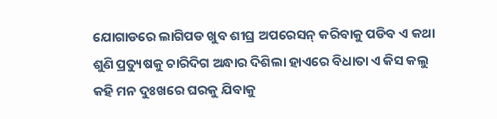ଯୋଗାଡରେ ଲାଗିପଡ ଖୁବ ଶୀଘ୍ର ଅପରେସନ୍ କରିବାକୁ ପଡିବ ଏ କଥା ଶୁଣି ପ୍ରତ୍ୟୁଷକୁ ଚାରିଦିଗ ଅନ୍ଧାର ଦିଶିଲା ହାଏରେ ବିଧାତା ଏ କିସ କଲୁ କହି ମନ ଦୁଃଖରେ ଘରକୁ ଯିବାକୁ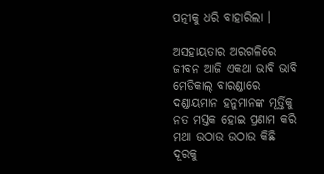ପତ୍ନୀକୁ ଧରି ବାହାରିଲା ।

ଅସହାୟତାର ଅରଗଳିରେ ଜୀବନ ଆଜି ଏକଥା ଭାବି ଭାବି ମେଡିକାଲ୍ ବାରଣ୍ଡାରେ ଦଣ୍ଡାୟମାନ ହନୁମାନଙ୍କ ମୂର୍ତ୍ତିକୁ ନତ ମସ୍ତକ ହୋଇ ପ୍ରଣାମ କରି ମଥା ଉଠାଉ ଉଠାଉ କିଛି ଦୂରକୁ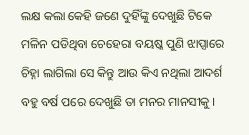ଲକ୍ଷ କଲା କେହି ଜଣେ ଦୁହିଁଙ୍କୁ ଦେଖୁଛି ଟିକେ ମଳିନ ପଡିଥିବା ଚେହେରା ବୟଷ୍କ ପୁଣି ଝାପ୍ସାରେ ଚିହ୍ନା ଲାଗିଲା ସେ କିନ୍ତୁ ଆଉ କିଏ ନଥିଲା ଆଦର୍ଶ ବହୁ ବର୍ଷ ପରେ ଦେଖୁଛି ତା ମନର ମାନସୀକୁ ।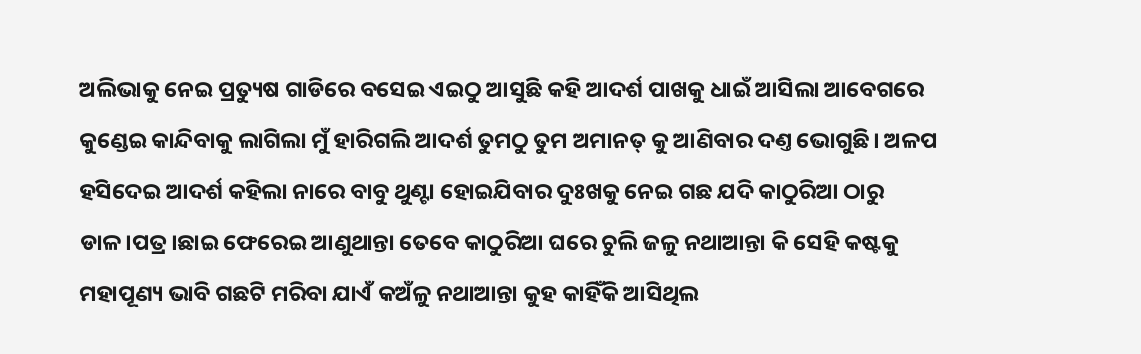ଅଲିଭାକୁ ନେଇ ପ୍ରତ୍ୟୁଷ ଗାଡିରେ ବସେଇ ଏଇଠୁ ଆସୁଛି କହି ଆଦର୍ଶ ପାଖକୁ ଧାଇଁ ଆସିଲା ଆବେଗରେ କୁଣ୍ଡେଇ କାନ୍ଦିବାକୁ ଲାଗିଲା ମୁଁ ହାରିଗଲି ଆଦର୍ଶ ତୁମଠୁ ତୁମ ଅମାନତ୍ କୁ ଆଣିବାର ଦଣ୍ତ ଭୋଗୁଛି। ଅଳପ ହସିଦେଇ ଆଦର୍ଶ କହିଲା ନାରେ ବାବୁ ଥୁଣ୍ଟା ହୋଇଯିବାର ଦୁଃଖକୁ ନେଇ ଗଛ ଯଦି କାଠୁରିଆ ଠାରୁ ଡାଳ।ପତ୍ର।ଛାଇ ଫେରେଇ ଆଣୁଥାନ୍ତା ତେବେ କାଠୁରିଆ ଘରେ ଚୁଲି ଜଳୁ ନଥାଆନ୍ତା କି ସେହି କଷ୍ଟକୁ ମହାପୂଣ୍ୟ ଭାବି ଗଛଟି ମରିବା ଯାଏଁ କଅଁଳୁ ନଥାଆନ୍ତା କୁହ କାହିଁକି ଆସିଥିଲ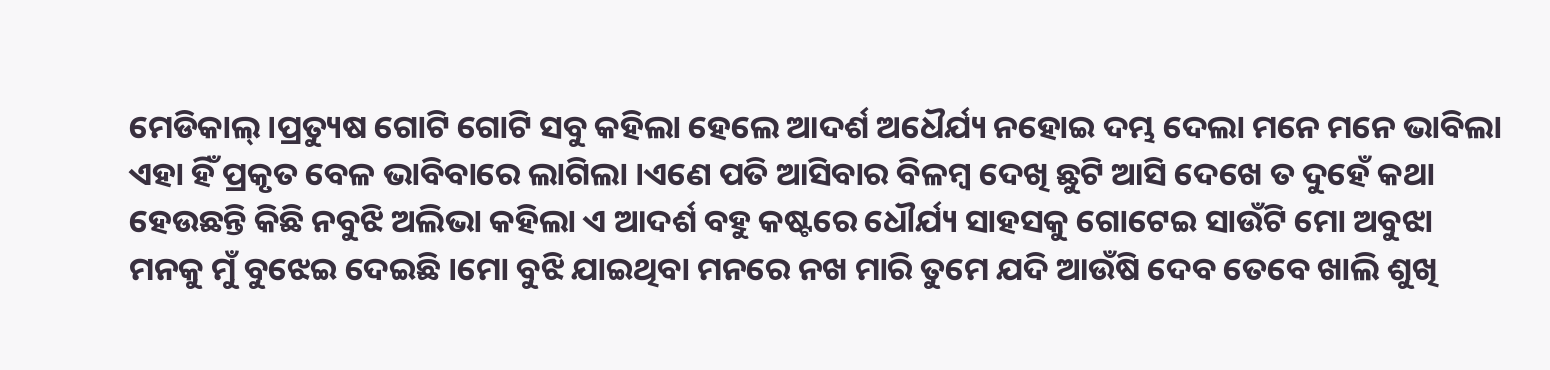ମେଡିକାଲ୍ ।ପ୍ରତ୍ୟୁଷ ଗୋଟି ଗୋଟି ସବୁ କହିଲା ହେଲେ ଆଦର୍ଶ ଅଧୈର୍ଯ୍ୟ ନହୋଇ ଦମ୍ଭ ଦେଲା ମନେ ମନେ ଭାବିଲା ଏହା ହିଁ ପ୍ରକୃତ ବେଳ ଭାବିବାରେ ଲାଗିଲା ।ଏଣେ ପତି ଆସିବାର ବିଳମ୍ବ ଦେଖି ଛୁଟି ଆସି ଦେଖେ ତ ଦୁହେଁ କଥା ହେଉଛନ୍ତି କିଛି ନବୁଝି ଅଲିଭା କହିଲା ଏ ଆଦର୍ଶ ବହୁ କଷ୍ଟରେ ଧୌର୍ଯ୍ୟ ସାହସକୁ ଗୋଟେଇ ସାଉଁଟି ମୋ ଅବୁଝା ମନକୁ ମୁଁ ବୁଝେଇ ଦେଇଛି ।ମୋ ବୁଝି ଯାଇଥିବା ମନରେ ନଖ ମାରି ତୁମେ ଯଦି ଆଉଁଷି ଦେବ ତେବେ ଖାଲି ଶୁଖି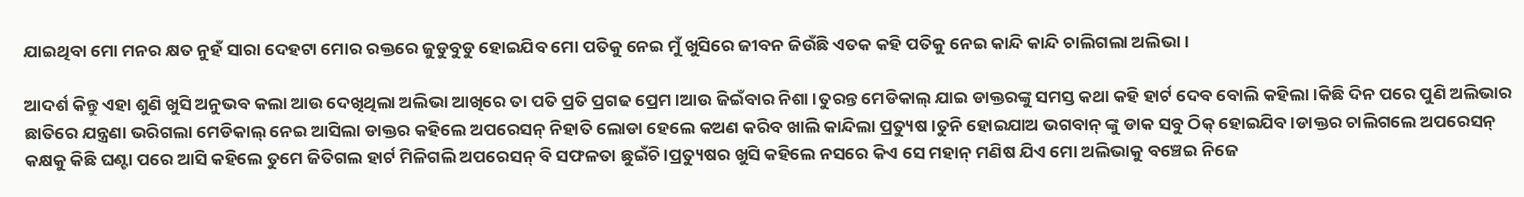ଯାଇଥିବା ମୋ ମନର କ୍ଷତ ନୁହଁ ସାରା ଦେହଟା ମୋର ରକ୍ତରେ ଜୁଡୁବୁଡୁ ହୋଇଯିବ ମୋ ପତିକୁ ନେଇ ମୁଁ ଖୁସିରେ ଜୀବନ ଜିଉଁଛି ଏତକ କହି ପତିକୁ ନେଇ କାନ୍ଦି କାନ୍ଦି ଚାଲିଗଲା ଅଲିଭା ।

ଆଦର୍ଶ କିନ୍ତୁ ଏହା ଶୁଣି ଖୁସି ଅନୁଭବ କଲା ଆଉ ଦେଖିଥିଲା ଅଲିଭା ଆଖିରେ ତା ପତି ପ୍ରତି ପ୍ରଗଢ ପ୍ରେମ।ଆଉ ଜିଇଁବାର ନିଶା ।ତୁରନ୍ତ ମେଡିକାଲ୍ ଯାଇ ଡାକ୍ତରଙ୍କୁ ସମସ୍ତ କଥା କହି ହାର୍ଟ ଦେବ ବୋଲି କହିଲା।କିଛି ଦିନ ପରେ ପୁଣି ଅଲିଭାର ଛାତିରେ ଯନ୍ତ୍ରଣା ଭରିଗଲା ମେଡିକାଲ୍ ନେଇ ଆସିଲା ଡାକ୍ତର କହିଲେ ଅପରେସନ୍ ନିହାତି ଲୋଡା ହେଲେ କଅଣ କରିବ ଖାଲି କାନ୍ଦିଲା ପ୍ରତ୍ୟୁଷ ।ତୁନି ହୋଇଯାଅ ଭଗବାନ୍ ଙ୍କୁ ଡାକ ସବୁ ଠିକ୍ ହୋଇଯିବ ।ଡାକ୍ତର ଚାଲିଗଲେ ଅପରେସନ୍ କକ୍ଷକୁ କିଛି ଘଣ୍ଟା ପରେ ଆସି କହିଲେ ତୁମେ ଜିତିଗଲ ହାର୍ଟ ମିଳିଗଲି ଅପରେସନ୍ ବି ସଫଳତା ଛୁଇଁଚି ।ପ୍ରତ୍ୟୁଷର ଖୁସି କହିଲେ ନସରେ କିଏ ସେ ମହାନ୍ ମଣିଷ ଯିଏ ମୋ ଅଲିଭାକୁ ବଞ୍ଚେଇ ନିଜେ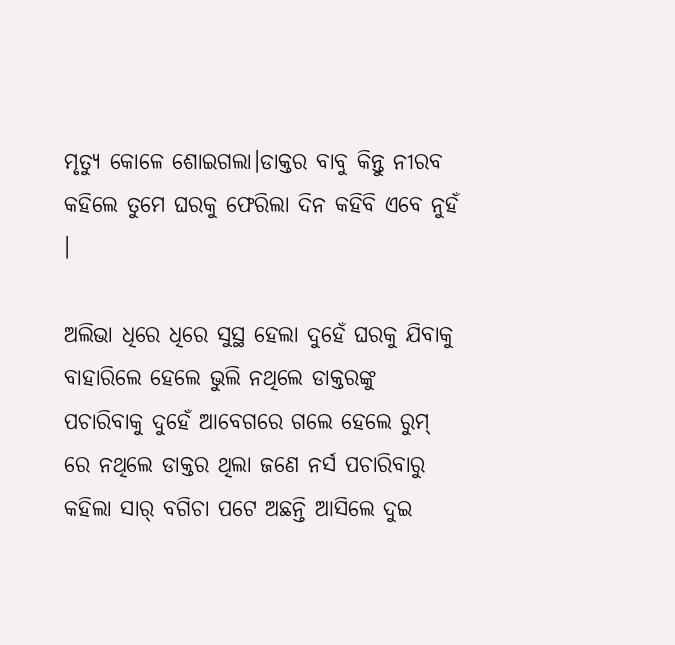ମୃତ୍ୟୁ କୋଳେ ଶୋଇଗଲା।ଡାକ୍ତର ବାବୁ କିନ୍ତୁ ନୀରବ କହିଲେ ତୁମେ ଘରକୁ ଫେରିଲା ଦିନ କହିବି ଏବେ ନୁହଁ ।

ଅଲିଭା ଧିରେ ଧିରେ ସୁସ୍ଥ ହେଲା ଦୁହେଁ ଘରକୁ ଯିବାକୁ ବାହାରିଲେ ହେଲେ ଭୁଲି ନଥିଲେ ଡାକ୍ତରଙ୍କୁ ପଚାରିବାକୁ ଦୁହେଁ ଆବେଗରେ ଗଲେ ହେଲେ ରୁମ୍ ରେ ନଥିଲେ ଡାକ୍ତର ଥିଲା ଜଣେ ନର୍ସ ପଚାରିବାରୁ କହିଲା ସାର୍ ବଗିଚା ପଟେ ଅଛନ୍ତି ଆସିଲେ ଦୁଇ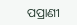ପପ୍ରାଣୀ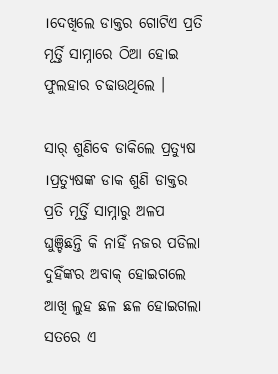।ଦେଖିଲେ ଡାକ୍ତର ଗୋଟିଏ ପ୍ରତି ମୂର୍ତ୍ତି ସାମ୍ନାରେ ଠିଆ ହୋଇ ଫୁଲହାର ଚଢାଉଥିଲେ ।

ସାର୍ ଶୁଣିବେ ଡାକିଲେ ପ୍ରତ୍ୟୁଷ ।ପ୍ରତ୍ୟୁଷଙ୍କ ଡାକ ଶୁଣି ଡାକ୍ତର ପ୍ରତି ମୂର୍ତ୍ତି ସାମ୍ନାରୁ ଅଳପ ଘୁଞ୍ଚିଛନ୍ତି କି ନାହିଁ ନଜର ପଡିଲା ଦୁହିଁଙ୍କର ଅବାକ୍ ହୋଇଗଲେ ଆଖି ଲୁହ ଛଳ ଛଳ ହୋଇଗଲା ସତରେ ଏ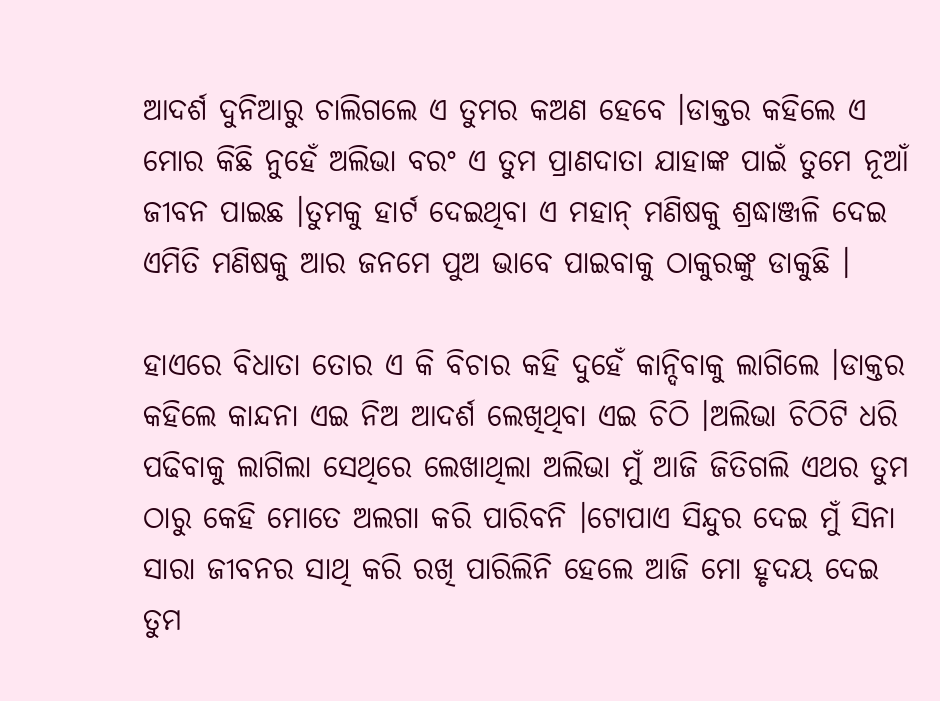ଆଦର୍ଶ ଦୁନିଆରୁ ଚାଲିଗଲେ ଏ ତୁମର କଅଣ ହେବେ ।ଡାକ୍ତର କହିଲେ ଏ ମୋର କିଛି ନୁହେଁ ଅଲିଭା ବରଂ ଏ ତୁମ ପ୍ରାଣଦାତା ଯାହାଙ୍କ ପାଇଁ ତୁମେ ନୂଆଁ ଜୀବନ ପାଇଛ ।ତୁମକୁ ହାର୍ଟ ଦେଇଥିବା ଏ ମହାନ୍ ମଣିଷକୁ ଶ୍ରଦ୍ଧାଞ୍ଜଳି ଦେଇ ଏମିତି ମଣିଷକୁ ଆର ଜନମେ ପୁଅ ଭାବେ ପାଇବାକୁ ଠାକୁରଙ୍କୁ ଡାକୁଛି ।

ହାଏରେ ବିଧାତା ତୋର ଏ କି ବିଚାର କହି ଦୁହେଁ କାନ୍ଦିବାକୁ ଲାଗିଲେ ।ଡାକ୍ତର କହିଲେ କାନ୍ଦନା ଏଇ ନିଅ ଆଦର୍ଶ ଲେଖିଥିବା ଏଇ ଚିଠି ।ଅଲିଭା ଚିଠିଟି ଧରି ପଢିବାକୁ ଲାଗିଲା ସେଥିରେ ଲେଖାଥିଲା ଅଲିଭା ମୁଁ ଆଜି ଜିତିଗଲି ଏଥର ତୁମ ଠାରୁ କେହି ମୋତେ ଅଲଗା କରି ପାରିବନି ।ଟୋପାଏ ସିନ୍ଦୁର ଦେଇ ମୁଁ ସିନା ସାରା ଜୀବନର ସାଥି କରି ରଖି ପାରିଲିନି ହେଲେ ଆଜି ମୋ ହୃଦୟ ଦେଇ ତୁମ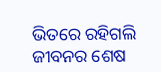ଭିତରେ ରହିଗଲି ଜୀବନର ଶେଷ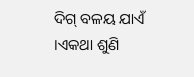ଦିଗ୍ ବଳୟ ଯାଏଁ ।ଏକଥା ଶୁଣି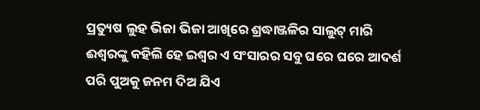ପ୍ରତ୍ୟୁଷ ଲୁହ ଭିଜା ଭିଜା ଆଖିରେ ଶ୍ରଦ୍ଧାଞ୍ଜଳିର ସାଲୁଟ୍ ମାରି ଈଶ୍ଵରଙ୍କୁ କହିଲି ହେ ଇଶ୍ବର ଏ ସଂସାରର ସବୁ ଘରେ ଘରେ ଆଦର୍ଶ ପରି ପୁଅକୁ ଜନମ ଦିଅ ଯିଏ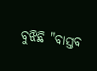ବୁଝିଛି "ବାସ୍ତବ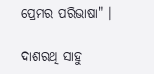ପ୍ରେମର ପରିଭାଷା" ।

ଦାଶରଥି ସାହୁ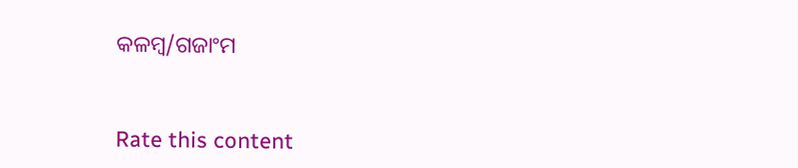କଳମ୍ବ/ଗଜାଂମ


Rate this content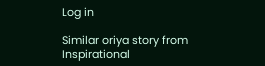Log in

Similar oriya story from Inspirational